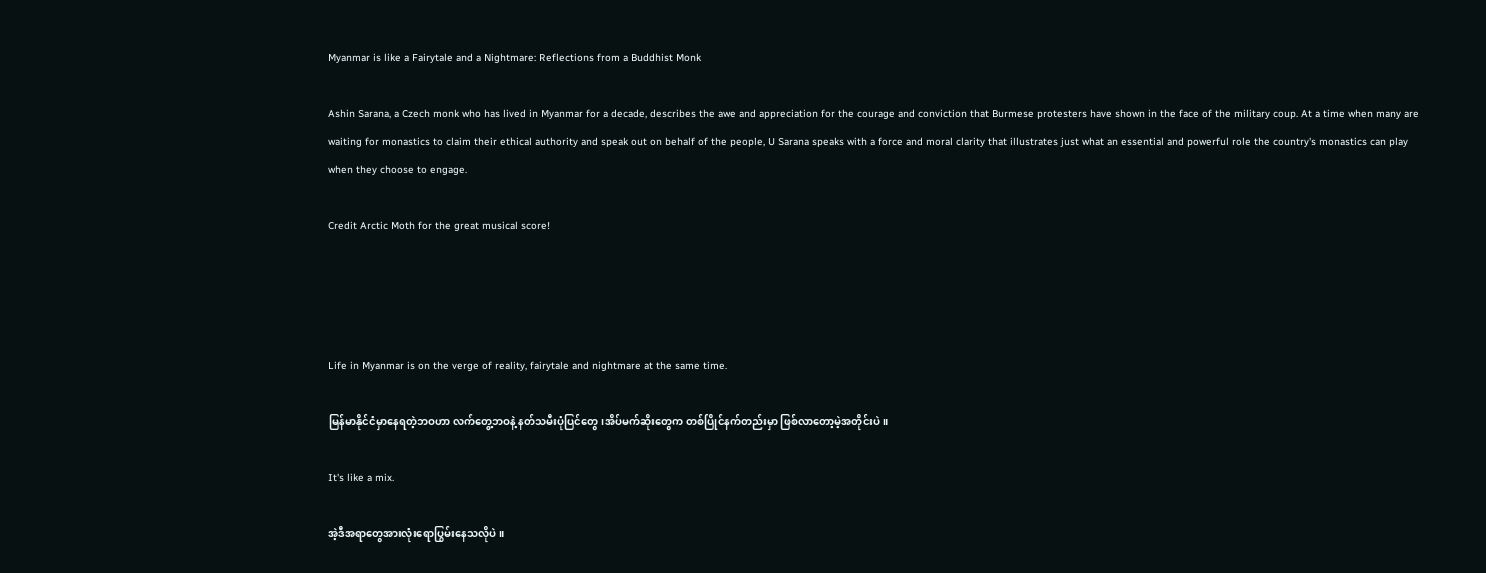Myanmar is like a Fairytale and a Nightmare: Reflections from a Buddhist Monk

Ashin Sarana, a Czech monk who has lived in Myanmar for a decade, describes the awe and appreciation for the courage and conviction that Burmese protesters have shown in the face of the military coup. At a time when many are waiting for monastics to claim their ethical authority and speak out on behalf of the people, U Sarana speaks with a force and moral clarity that illustrates just what an essential and powerful role the country's monastics can play when they choose to engage.

Credit Arctic Moth for the great musical score!




Life in Myanmar is on the verge of reality, fairytale and nightmare at the same time.

မြန်မာနိုင်ငံမှာနေရတဲ့ဘဝဟာ လက်တွေ့ဘဝနဲ့ နတ်သမီးပုံပြင်တွေ၊အိပ်မက်ဆိုးတွေက တစ်ပြိုင်နက်တည်းမှာ ဖြစ်လာတော့မဲ့အတိုင်းပဲ။

It's like a mix.

အဲ့ဒီအရာတွေအားလုံးရောပြွမ်းနေသလိုပဲ။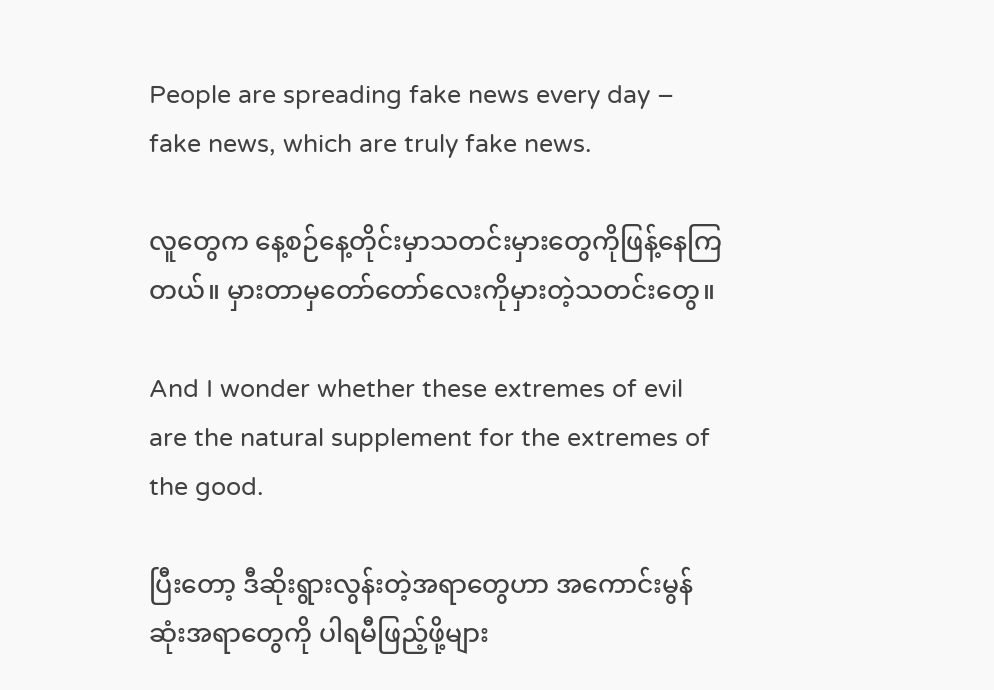People are spreading fake news every day – fake news, which are truly fake news.

လူတွေက နေ့စဉ်နေ့တိုင်းမှာသတင်းမှားတွေကိုဖြန့်နေကြတယ်။ မှားတာမှတော်တော်လေးကိုမှားတဲ့သတင်းတွေ။

And I wonder whether these extremes of evil are the natural supplement for the extremes of the good.

ပြီးတော့ ဒီဆိုးရွားလွန်းတဲ့အရာတွေဟာ အကောင်းမွန်ဆုံးအရာတွေကို ပါရမီဖြည့်ဖို့များ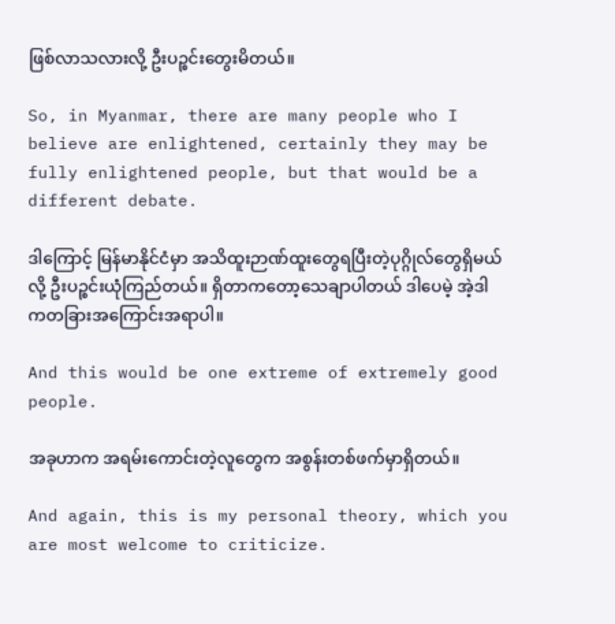ဖြစ်လာသလားလို့ ဦးပဉ္စင်းတွေးမိတယ်။

So, in Myanmar, there are many people who I believe are enlightened, certainly they may be fully enlightened people, but that would be a different debate.

ဒါကြောင့် မြန်မာနိုင်ငံမှာ အသိထူးဉာဏ်ထူးတွေရပြီးတဲ့ပုဂ္ဂိုလ်တွေရှိမယ်လို့ ဦးပဉ္စင်းယုံကြည်တယ်။ ရှိတာကတော့သေချာပါတယ် ဒါပေမဲ့ အဲ့ဒါကတခြားအကြောင်းအရာပါ။

And this would be one extreme of extremely good people.

အခုဟာက အရမ်းကောင်းတဲ့လူတွေက အစွန်းတစ်ဖက်မှာရှိတယ်။

And again, this is my personal theory, which you are most welcome to criticize.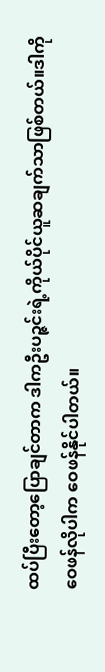ထပ်ပြီးတော့ပြောချင်တာက ဒါကဦးပဉ္ဇင်းရဲ့ကိုယ်ပိုင်ယူဆချက်သာဖြစ်တယ်။ဒါကိုဝေဖန်လိုပါက ဝေဖန်နိုင်ပါတယ်။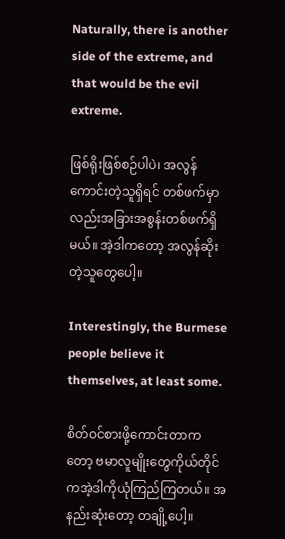Naturally, there is another side of the extreme, and that would be the evil extreme.

ဖြစ်ရိုးဖြစ်စဉ်ပါပဲ၊ အလွန်ကောင်းတဲ့သူရှိရင် တစ်ဖက်မှာလည်းအခြားအစွန်းတစ်ဖက်ရှိမယ်။ အဲ့ဒါကတော့ အလွန်ဆိုးတဲ့သူတွေပေါ့။

Interestingly, the Burmese people believe it themselves, at least some.

စိတ်ဝင်စားဖို့ကောင်းတာကတော့ ဗမာလူမျိုးတွေကိုယ်တိုင်ကအဲ့ဒါကိုယုံကြည်ကြတယ်။ အနည်းဆုံးတော့ တချို့ပေါ့။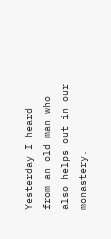Yesterday I heard from an old man who also helps out in our monastery.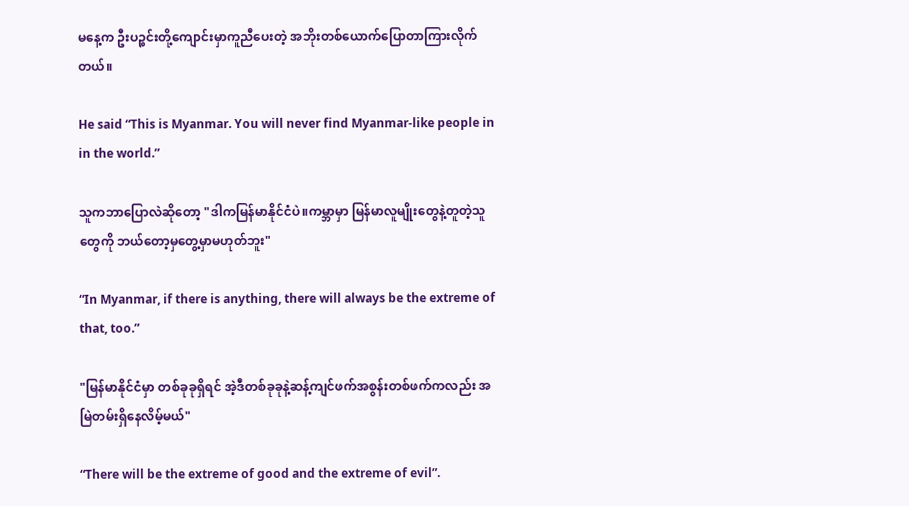မနေ့က ဦးပဉ္စင်းတို့ကျောင်းမှာကူညီပေးတဲ့ အဘိုးတစ်ယောက်ပြောတာကြားလိုက်တယ်။

He said “This is Myanmar. You will never find Myanmar-like people in in the world.”

သူကဘာပြောလဲဆိုတော့ "ဒါကမြန်မာနိုင်ငံပဲ။ကမ္ဘာမှာ မြန်မာလူမျိုးတွေနဲ့တူတဲ့သူတွေကို ဘယ်တော့မှတွေ့မှာမဟုတ်ဘူး"

“In Myanmar, if there is anything, there will always be the extreme of that, too.”

"မြန်မာနိုင်ငံမှာ တစ်ခုခုရှိရင် အဲ့ဒီတစ်ခုခုနဲ့ဆန့်ကျင်ဖက်အစွန်းတစ်ဖက်ကလည်း အမြဲတမ်းရှိနေလိမ့်မယ်"

“There will be the extreme of good and the extreme of evil”.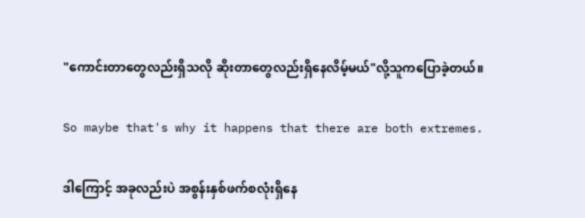"ကောင်းတာတွေလည်းရှိသလို ဆိုးတာတွေလည်းရှိနေလိမ့်မယ်"လို့သူကပြောခဲ့တယ်။

So maybe that's why it happens that there are both extremes.

ဒါကြောင့် အခုလည်းပဲ အစွန်းနှစ်ဖက်စလုံးရှိနေ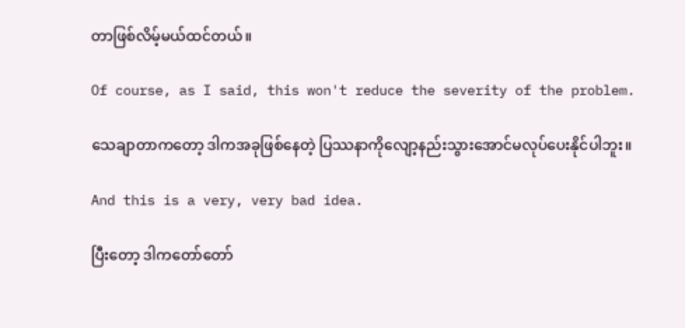တာဖြစ်လိမ့်မယ်ထင်တယ်။

Of course, as I said, this won't reduce the severity of the problem.

သေချာတာကတော့ ဒါကအခုဖြစ်နေတဲ့ ပြဿနာကိုလျော့နည်းသွားအောင်မလုပ်ပေးနိုင်ပါဘူး။

And this is a very, very bad idea.

ပြီးတော့ ဒါကတော်တော်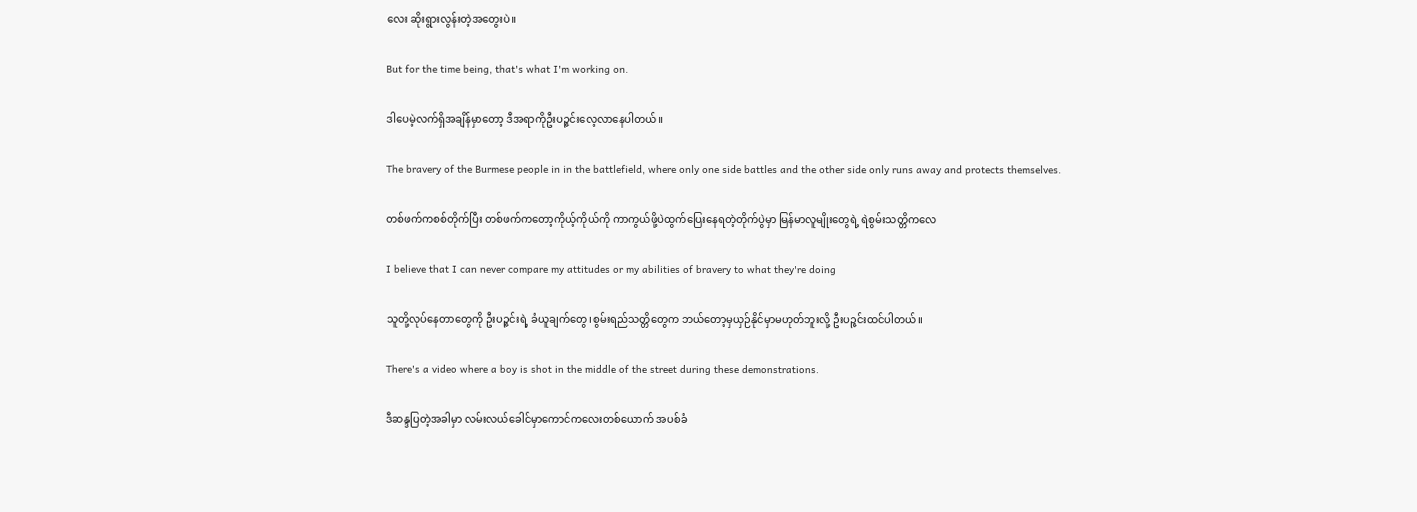လေး ဆိုးရွားလွန်းတဲ့အတွေးပဲ။

But for the time being, that's what I'm working on.

ဒါပေမဲ့လက်ရှိအချိန်မှာတော့ ဒီအရာကိုဦးပဉ္ဇင်းလေ့လာနေပါတယ်။

The bravery of the Burmese people in in the battlefield, where only one side battles and the other side only runs away and protects themselves.

တစ်ဖက်ကစစ်တိုက်ပြီး တစ်ဖက်ကတော့ကိုယ့်ကိုယ်ကို ကာကွယ်ဖို့ပဲထွက်ပြေးနေရတဲ့တိုက်ပွဲမှာ မြန်မာလူမျိုးတွေရဲ့ ရဲစွမ်းသတ္တိကလေ

I believe that I can never compare my attitudes or my abilities of bravery to what they're doing

သူတို့လုပ်နေတာတွေကို ဦးပဉ္ဇင်းရဲ့ ခံယူချက်တွေ၊စွမ်းရည်သတ္တိတွေက ဘယ်တော့မှယှဉ်နိုင်မှာမဟုတ်ဘူးလို့ ဦးပဉ္ဇင်းထင်ပါတယ်။

There's a video where a boy is shot in the middle of the street during these demonstrations.

ဒီဆန္ဒပြတဲ့အခါမှာ လမ်းလယ်ခေါင်မှာကောင်ကလေးတစ်ယောက် အပစ်ခံ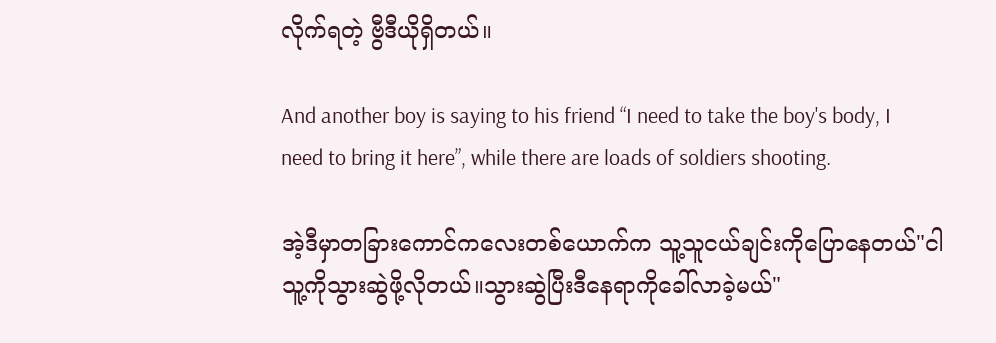လိုက်ရတဲ့ ဗွီဒီယိုရှိတယ်။

And another boy is saying to his friend “I need to take the boy's body, I need to bring it here”, while there are loads of soldiers shooting.

အဲ့ဒီမှာတခြားကောင်ကလေးတစ်ယောက်က သူ့သူငယ်ချင်းကိုပြောနေတယ်"ငါသူ့ကိုသွားဆွဲဖို့လိုတယ်။သွားဆွဲပြီးဒီနေရာကိုခေါ်လာခဲ့မယ်"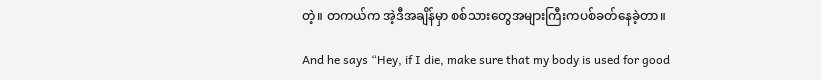တဲ့။ တကယ်က အဲ့ဒီအချိန်မှာ စစ်သားတွေအများကြီးကပစ်ခတ်နေခဲ့တာ။

And he says “Hey, if I die, make sure that my body is used for good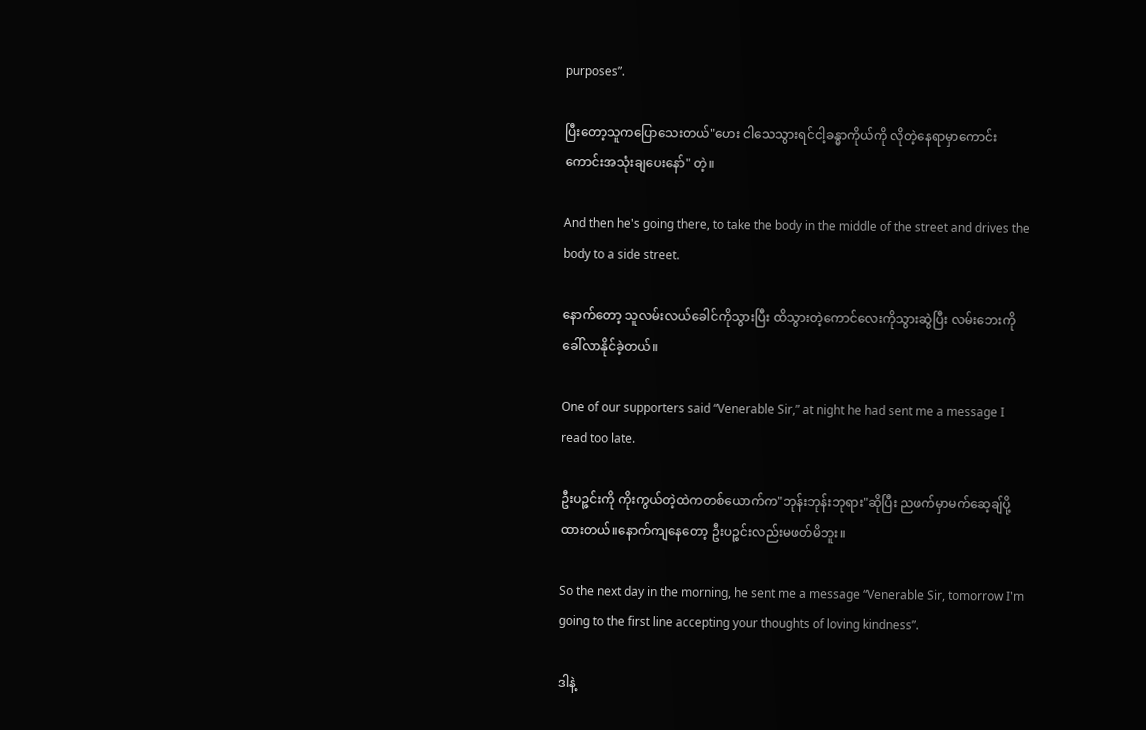purposes”.

ပြီးတော့သူကပြောသေးတယ်"ဟေး ငါသေသွားရင်ငါ့ခန္ဓာကိုယ်ကို လိုတဲ့နေရာမှာကောင်းကောင်းအသုံးချပေးနော်" တဲ့။

And then he's going there, to take the body in the middle of the street and drives the body to a side street.

နောက်တော့ သူလမ်းလယ်ခေါင်ကိုသွားပြီး ထိသွားတဲ့ကောင်လေးကိုသွားဆွဲပြီး လမ်းဘေးကိုခေါ်လာနိုင်ခဲ့တယ်။

One of our supporters said “Venerable Sir,” at night he had sent me a message I read too late.

ဦးပဉ္ဇင်းကို ကိုးကွယ်တဲ့ထဲကတစ်ယောက်က"ဘုန်းဘုန်းဘုရား"ဆိုပြီး ညဖက်မှာမက်ဆေ့ချ်ပို့ထားတယ်။နောက်ကျနေတော့ ဦးပဉ္စင်းလည်းမဖတ်မိဘူး။

So the next day in the morning, he sent me a message “Venerable Sir, tomorrow I'm going to the first line accepting your thoughts of loving kindness”.

ဒါနဲ့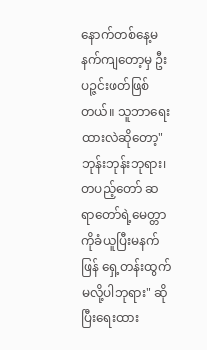နောက်တစ်နေ့မနက်ကျတော့မှ ဦးပဉ္ဇင်းဖတ်ဖြစ်တယ်။ သူဘာရေးထားလဲဆိုတော့"ဘုန်းဘုန်းဘုရား၊တပည့်တော် ဆရာတော်ရဲ့မေတ္တာကိုခံယူပြီးမနက်ဖြန် ရှေ့တန်းထွက်မလို့ပါဘုရား" ဆိုပြီးရေးထား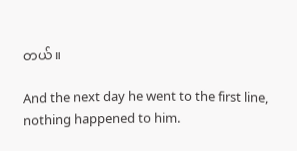တယ်။

And the next day he went to the first line, nothing happened to him.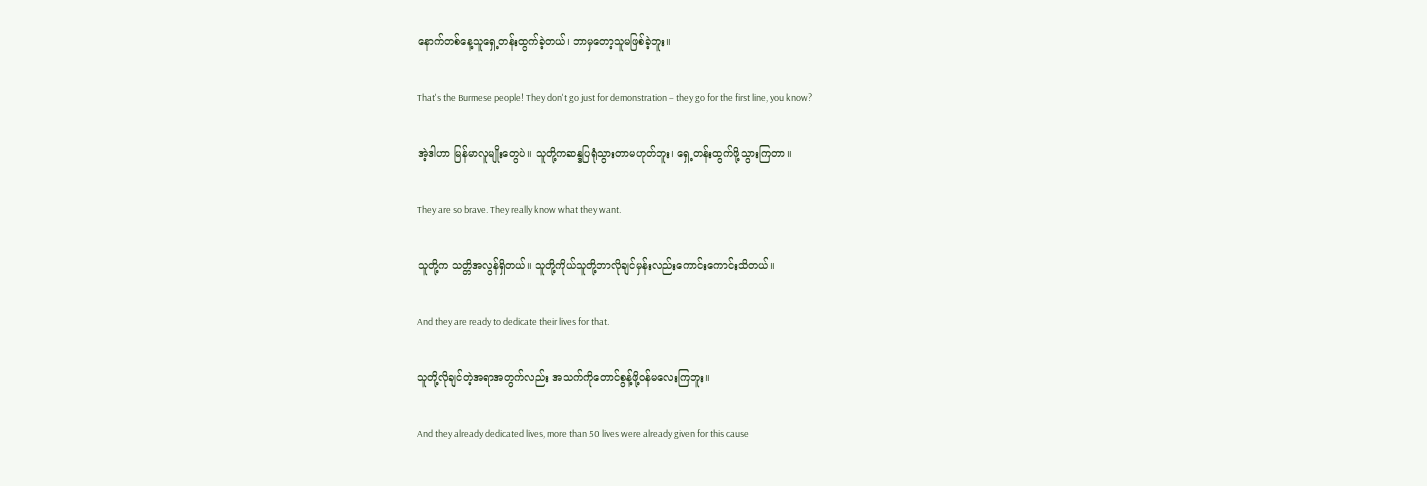နောက်တစ်နေ့သူရှေ့တန်းထွက်ခဲ့တယ်၊ ဘာမှတော့သူမဖြစ်ခဲ့ဘူး။

That's the Burmese people! They don't go just for demonstration – they go for the first line, you know?

အဲ့ဒါဟာ မြန်မာလူမျိုးတွေပဲ။ သူတို့ကဆန္ဒပြရုံသွားတာမဟုတ်ဘူး၊ ရှေ့တန်းထွက်ဖို့သွားကြတာ။

They are so brave. They really know what they want.

သူတို့က သတ္တိအလွန်ရှိတယ်။ သူတို့ကိုယ်သူတို့ဘာလိုချင်မှန်းလည်းကောင်းကောင်းသိတယ်။

And they are ready to dedicate their lives for that.

သူတို့လိုချင်တဲ့အရာအတွက်လည်း အသက်ကိုတောင်စွန့်ဖို့ဝန်မလေးကြဘူး။

And they already dedicated lives, more than 50 lives were already given for this cause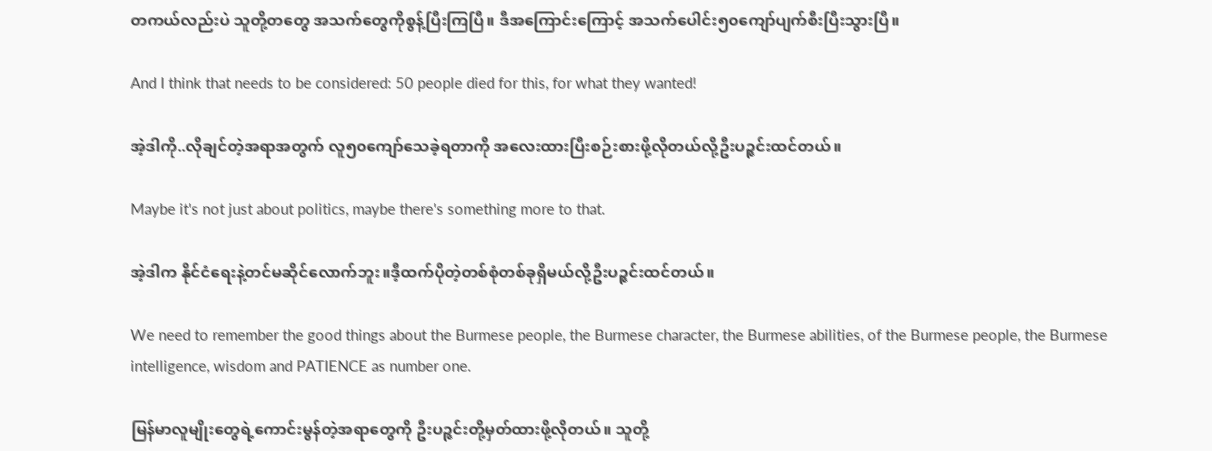တကယ်လည်းပဲ သူတို့တတွေ အသက်တွေကိုစွန့်ပြီးကြပြီ။ ဒီအကြောင်းကြောင့် အသက်ပေါင်း၅၀ကျော်ပျက်စီးပြီးသွားပြီ။

And I think that needs to be considered: 50 people died for this, for what they wanted!

အဲ့ဒါကို..လိုချင်တဲ့အရာအတွက် လူ၅၀ကျော်သေခဲ့ရတာကို အလေးထားပြီးစဉ်းစားဖို့လိုတယ်လို့ဦးပဉ္ဇင်းထင်တယ်။

Maybe it's not just about politics, maybe there's something more to that.

အဲ့ဒါက နိုင်ငံရေးနဲ့တင်မဆိုင်လောက်ဘူး။ဒီ့ထက်ပိုတဲ့တစ်စုံတစ်ခုရှိမယ်လို့ဦးပဉ္ဇင်းထင်တယ်။

We need to remember the good things about the Burmese people, the Burmese character, the Burmese abilities, of the Burmese people, the Burmese intelligence, wisdom and PATIENCE as number one.

မြန်မာလူမျိုးတွေရဲ့ကောင်းမွန်တဲ့အရာတွေကို ဦးပဉ္ဇင်းတို့မှတ်ထားဖို့လိုတယ်။ သူတို့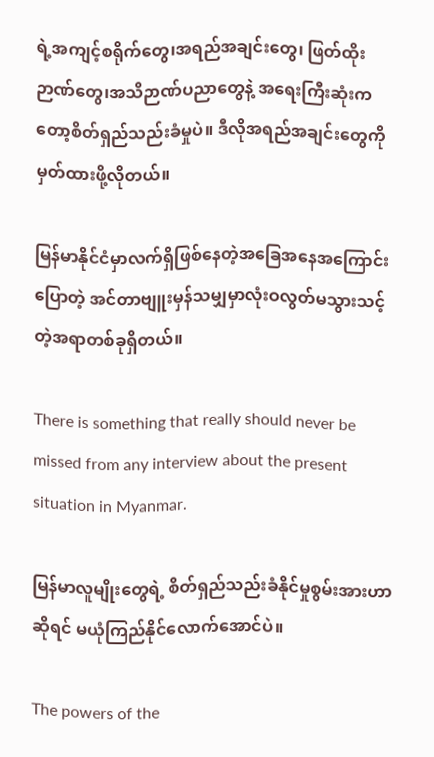ရဲ့အကျင့်စရိုက်တွေ၊အရည်အချင်းတွေ၊ ဖြတ်ထိုးဉာဏ်တွေ၊အသိဉာဏ်ပညာတွေနဲ့ အရေးကြီးဆုံးကတော့စိတ်ရှည်သည်းခံမှုပဲ။ ဒီလိုအရည်အချင်းတွေကိုမှတ်ထားဖို့လိုတယ်။

မြန်မာနိုင်ငံမှာလက်ရှိဖြစ်နေတဲ့အခြေအနေအကြောင်းပြောတဲ့ အင်တာဗျူးမှန်သမျှမှာလုံးဝလွတ်မသွားသင့်တဲ့အရာတစ်ခုရှိတယ်။

There is something that really should never be missed from any interview about the present situation in Myanmar.

မြန်မာလူမျိုးတွေရဲ့ စိတ်ရှည်သည်းခံနိုင်မှုစွမ်းအားဟာဆိုရင် မယုံကြည်နိုင်လောက်အောင်ပဲ။

The powers of the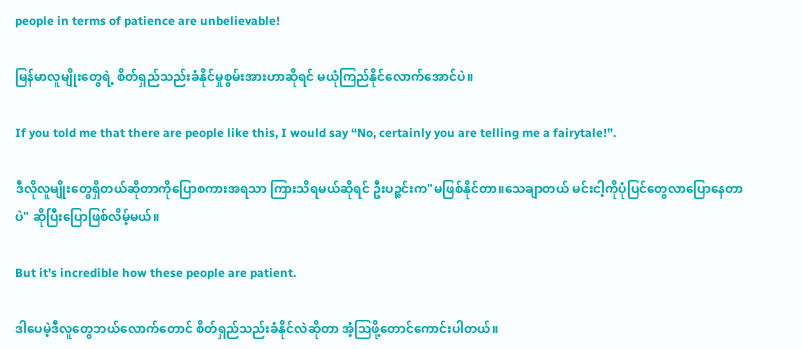people in terms of patience are unbelievable!

မြန်မာလူမျိုးတွေရဲ့ စိတ်ရှည်သည်းခံနိုင်မှုစွမ်းအားဟာဆိုရင် မယုံကြည်နိုင်လောက်အောင်ပဲ။

If you told me that there are people like this, I would say “No, certainly you are telling me a fairytale!”.

ဒီလိုလူမျိုးတွေရှိတယ်ဆိုတာကိုပြောစကားအရသာ ကြားသိရမယ်ဆိုရင် ဦးပဉ္ဇင်းက"မဖြစ်နိုင်တာ။သေချာတယ် မင်းငါ့ကိုပုံပြင်တွေလာပြောနေတာပဲ" ဆိုပြီးပြောဖြစ်လိမ့်မယ်။

But it's incredible how these people are patient.

ဒါပေမဲ့ဒီလူတွေဘယ်လောက်တောင် စိတ်ရှည်သည်းခံနိုင်လဲဆိုတာ အံ့ဩဖို့တောင်ကောင်းပါတယ်။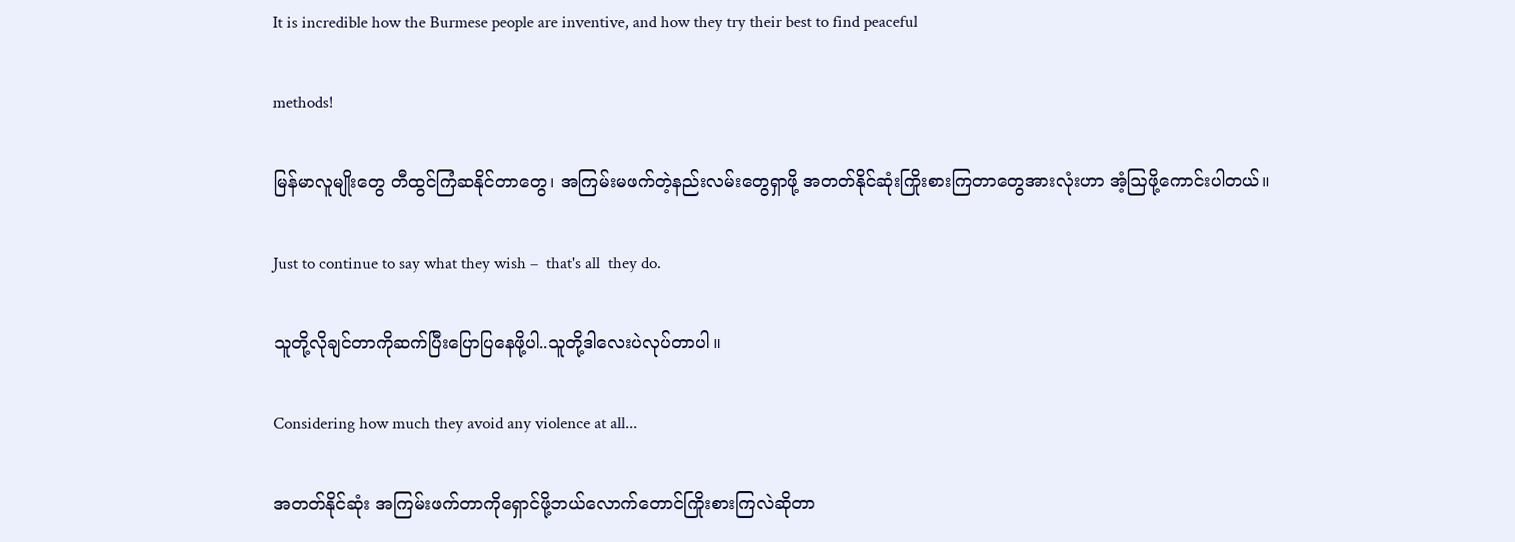It is incredible how the Burmese people are inventive, and how they try their best to find peaceful

methods!

မြန်မာလူမျိုးတွေ တီထွင်ကြံဆနိုင်တာတွေ၊ အကြမ်းမဖက်တဲ့နည်းလမ်းတွေရှာဖို့ အတတ်နိုင်ဆုံးကြိုးစားကြတာတွေအားလုံးဟာ အံ့ဩဖို့ကောင်းပါတယ်။

Just to continue to say what they wish –  that's all  they do.

သူတို့လိုချင်တာကိုဆက်ပြီးပြောပြနေဖို့ပါ..သူတို့ဒါလေးပဲလုပ်တာပါ။

Considering how much they avoid any violence at all...

အတတ်နိုင်ဆုံး အကြမ်းဖက်တာကိုရှောင်ဖို့ဘယ်လောက်တောင်ကြိုးစားကြလဲဆိုတာ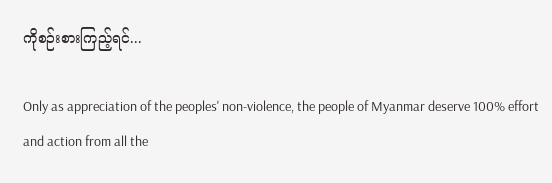ကိုစဉ်းစားကြည့်ရင်...

Only as appreciation of the peoples' non-violence, the people of Myanmar deserve 100% effort and action from all the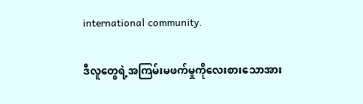international community.

ဒီလူတွေရဲ့အကြမ်းမဖက်မှုကိုလေးစားသောအား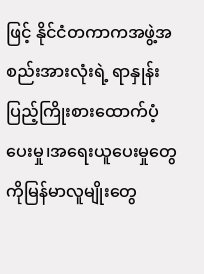ဖြင့် နိုင်ငံတကာကအဖွဲ့အစည်းအားလုံးရဲ့ ရာနှုန်းပြည့်ကြိုးစားထောက်ပံ့ပေးမှု၊အရေးယူပေးမှုတွေကိုမြန်မာလူမျိုးတွေ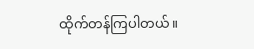ထိုက်တန်ကြပါတယ်။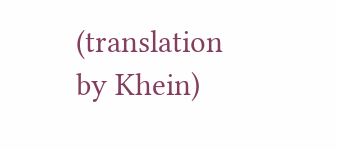(translation by Khein)